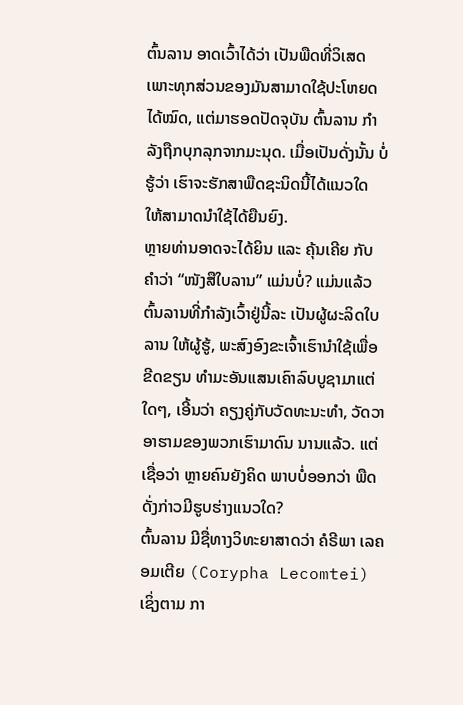ຕົ້ນລານ ອາດເວົ້າໄດ້ວ່າ ເປັນພືດທີ່ວິເສດ ເພາະທຸກສ່ວນຂອງມັນສາມາດໃຊ້ປະໂຫຍດໄດ້ໝົດ, ແຕ່ມາຮອດປັດຈຸບັນ ຕົ້ນລານ ກຳລັງຖືກບຸກລຸກຈາກມະນຸດ. ເມື່ອເປັນດັ່ງນັ້ນ ບໍ່ຮູ້ວ່າ ເຮົາຈະຮັກສາພືດຊະນິດນີ້ໄດ້ແນວໃດ ໃຫ້ສາມາດນຳໃຊ້ໄດ້ຍືນຍົງ.
ຫຼາຍທ່ານອາດຈະໄດ້ຍິນ ແລະ ຄຸ້ນເຄີຍ ກັບຄຳວ່າ “ໜັງສືໃບລານ” ແມ່ນບໍ່? ແມ່ນແລ້ວ ຕົ້ນລານທີ່ກຳລັງເວົ້າຢູ່ນີ້ລະ ເປັນຜູ້ຜະລິດໃບລານ ໃຫ້ຜູ້ຮູ້, ພະສົງອົງຂະເຈົ້າເຮົານຳໃຊ້ເພື່ອຂີດຂຽນ ທຳມະອັນແສນເຄົາລົບບູຊາມາແຕ່ໃດໆ, ເອີ້ນວ່າ ຄຽງຄູ່ກັບວັດທະນະທຳ, ວັດວາອາຮາມຂອງພວກເຮົາມາດົນ ນານແລ້ວ. ແຕ່ເຊື່ອວ່າ ຫຼາຍຄົນຍັງຄິດ ພາບບໍ່ອອກວ່າ ພືດດັ່ງກ່າວມີຮູບຮ່າງແນວໃດ?
ຕົ້ນລານ ມີຊື່ທາງວິທະຍາສາດວ່າ ຄໍຣີພາ ເລຄອມເຕີຍ (Corypha Lecomtei) ເຊິ່ງຕາມ ກາ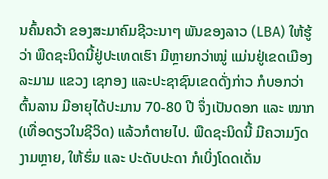ນຄົ້ນຄວ້າ ຂອງສະມາຄົມຊີວະນາໆ ພັນຂອງລາວ (LBA) ໃຫ້ຮູ້ວ່າ ພືດຊະນິດນີ້ຢູ່ປະເທດເຮົາ ມີຫຼາຍກວ່າໝູ່ ແມ່ນຢູ່ເຂດເມືອງ ລະມາມ ແຂວງ ເຊກອງ ແລະປະຊາຊົນເຂດດັ່ງກ່າວ ກໍບອກວ່າ ຕົ້ນລານ ມີອາຍຸໄດ້ປະມານ 70-80 ປີ ຈຶ່ງເປັນດອກ ແລະ ໝາກ (ເທື່ອດຽວໃນຊີວິດ) ແລ້ວກໍຕາຍໄປ. ພືດຊະນິດນີ້ ມີຄວາມງົດງາມຫຼາຍ, ໃຫ້ຮົ່ມ ແລະ ປະດັບປະດາ ກໍເບິ່ງໂດດເດັ່ນ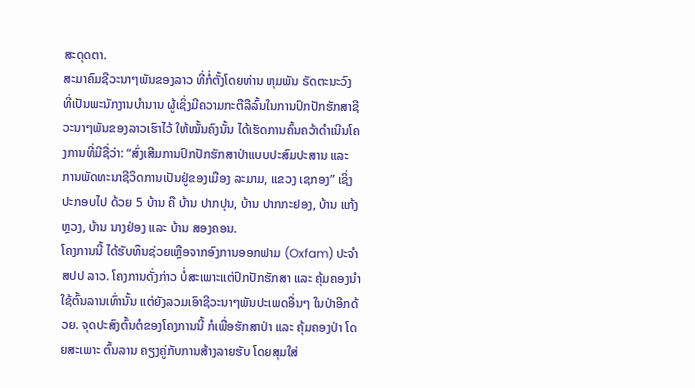ສະດຸດຕາ.
ສະມາຄົມຊີວະນາໆພັນຂອງລາວ ທີ່ກໍ່ຕັ້ງໂດຍທ່ານ ຫຸມພັນ ຣັດຕະນະວົງ ທີ່ເປັນພະນັກງານບຳນານ ຜູ້ເຊິ່ງມີຄວາມກະຕືລືລົ້ນໃນການປົກປັກຮັກສາຊີວະນາໆພັນຂອງລາວເຮົາໄວ້ ໃຫ້ໝັ້ນຄົງນັ້ນ ໄດ້ເຮັດການຄົ້ນຄວ້າດຳເນີນໂຄງການທີ່ມີຊື່ວ່າ: “ສົ່ງເສີມການປົກປັກຮັກສາປ່າແບບປະສົມປະສານ ແລະ ການພັດທະນາຊີວິດການເປັນຢູ່ຂອງເມືອງ ລະມາມ, ແຂວງ ເຊກອງ” ເຊິ່ງປະກອບໄປ ດ້ວຍ 5 ບ້ານ ຄື ບ້ານ ປາກປຸນ, ບ້ານ ປາກກະຢອງ, ບ້ານ ແກ້ງຫຼວງ, ບ້ານ ນາງຢ່ອງ ແລະ ບ້ານ ສອງຄອນ.
ໂຄງການນີ້ ໄດ້ຮັບທຶນຊ່ວຍເຫຼືອຈາກອົງການອອກຟາມ (Oxfam) ປະຈຳ ສປປ ລາວ. ໂຄງການດັ່ງກ່າວ ບໍ່ສະເພາະແຕ່ປົກປັກຮັກສາ ແລະ ຄຸ້ມຄອງນຳໃຊ້ຕົ້ນລານເທົ່ານັ້ນ ແຕ່ຍັງລວມເອົາຊີວະນາໆພັນປະເພດອື່ນໆ ໃນປ່າອີກດ້ວຍ. ຈຸດປະສົງຕົ້ນຕໍຂອງໂຄງການນີ້ ກໍເພື່ອຮັກສາປ່າ ແລະ ຄຸ້ມຄອງປ່າ ໂດຍສະເພາະ ຕົ້ນລານ ຄຽງຄູ່ກັບການສ້າງລາຍຮັບ ໂດຍສຸມໃສ່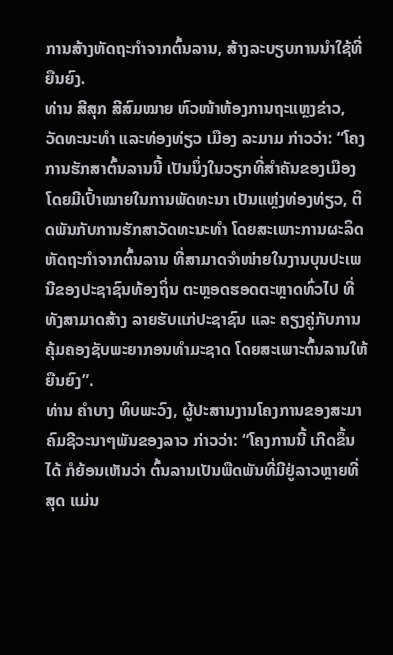ການສ້າງຫັດຖະກຳຈາກຕົ້ນລານ, ສ້າງລະບຽບການນຳໃຊ້ທີ່ຍືນຍົງ.
ທ່ານ ສີສຸກ ສີສົມໝາຍ ຫົວໜ້າຫ້ອງການຖະແຫຼງຂ່າວ, ວັດທະນະທຳ ແລະທ່ອງທ່ຽວ ເມືອງ ລະມາມ ກ່າວວ່າ: “ໂຄງການຮັກສາຕົ້ນລານນີ້ ເປັນນຶ່ງໃນວຽກທີ່ສຳຄັນຂອງເມືອງ ໂດຍມີເປົ້າໝາຍໃນການພັດທະນາ ເປັນແຫຼ່ງທ່ອງທ່ຽວ, ຕິດພັນກັບການຮັກສາວັດທະນະທຳ ໂດຍສະເພາະການຜະລິດຫັດຖະກຳຈາກຕົ້ນລານ ທີ່ສາມາດຈຳໜ່າຍໃນງານບຸນປະເພນີຂອງປະຊາຊົນທ້ອງຖິ່ນ ຕະຫຼອດຮອດຕະຫຼາດທົ່ວໄປ ທີ່ທັງສາມາດສ້າງ ລາຍຮັບແກ່ປະຊາຊົນ ແລະ ຄຽງຄູ່ກັບການຄຸ້ມຄອງຊັບພະຍາກອນທຳມະຊາດ ໂດຍສະເພາະຕົ້ນລານໃຫ້ຍືນຍົງ”.
ທ່ານ ຄຳບາງ ທິບພະວົງ, ຜູ້ປະສານງານໂຄງການຂອງສະມາຄົມຊີວະນາໆພັນຂອງລາວ ກ່າວວ່າ: “ໂຄງການນີ້ ເກີດຂຶ້ນໄດ້ ກໍຍ້ອນເຫັນວ່າ ຕົ້ນລານເປັນພືດພັນທີ່ມີຢູ່ລາວຫຼາຍທີ່ສຸດ ແມ່ນ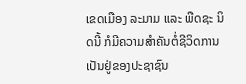ເຂດເມືອງ ລະມາມ ແລະ ພືດຊະ ນິດນີ້ ກໍມີຄວາມສຳຄັນຕໍ່ຊີວິດການເປັນຢູ່ຂອງປະຊາຊົນ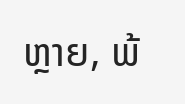ຫຼາຍ, ພ້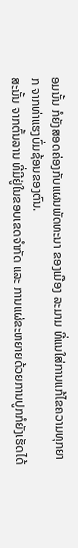ອມນັ້ນ ກໍຍັງສອດຄ່ອງກັບແຜນພັດທະນາ ຂອງເມືອງ ລະມາມ ທີ່ແນໃສ່ການແກ້ໄຂຄວາມທຸກຍາກ ຈາກທ່າແຮງບົ່ມຊ້ອນຂອງຕົນ.
ສະນັ້ນ ຈາກຕົ້ນລານ ທີ່ມີຢູ່ໃນຂອບເຂດຈຳກັດ ແລະ ການແຜ່ຂະຫຍາຍດ້ວຍການປູກກໍຍັງເຮັດໄດ້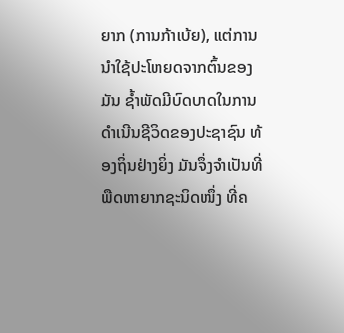ຍາກ (ການກ້າເບ້ຍ), ແຕ່ການນຳໃຊ້ປະໂຫຍດຈາກຕົ້ນຂອງມັນ ຊ້ຳພັດມີບົດບາດໃນການດຳເນີນຊີວິດຂອງປະຊາຊົນ ທ້ອງຖິ່ນຢ່າງຍິ່ງ ມັນຈຶ່ງຈຳເປັນທີ່ພືດຫາຍາກຊະນິດໜຶ່ງ ທີ່ຄ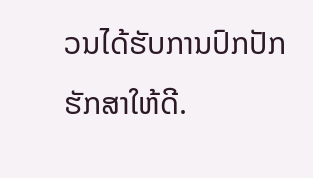ວນໄດ້ຮັບການປົກປັກຮັກສາໃຫ້ດີ.